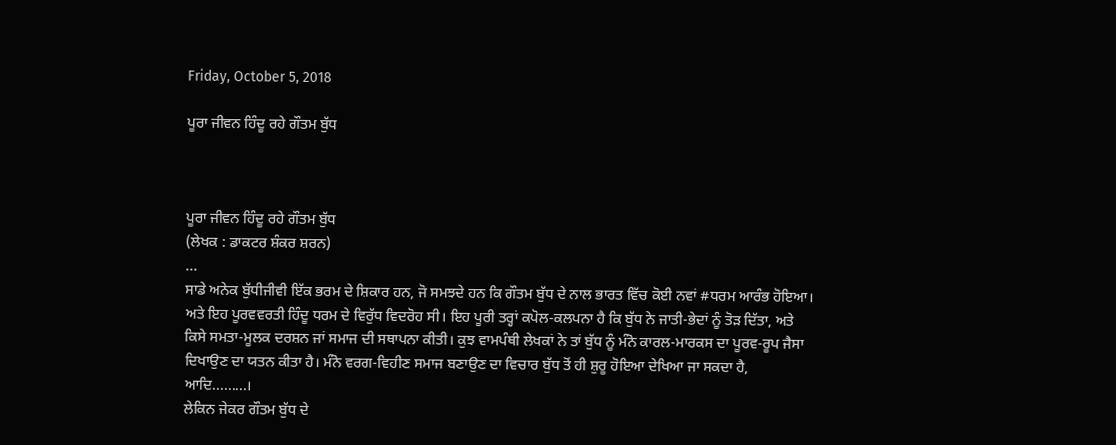Friday, October 5, 2018

ਪੂਰਾ ਜੀਵਨ ਹਿੰਦੂ ਰਹੇ ਗੌਤਮ ਬੁੱਧ



ਪੂਰਾ ਜੀਵਨ ਹਿੰਦੂ ਰਹੇ ਗੌਤਮ ਬੁੱਧ
(ਲੇਖਕ : ਡਾਕਟਰ ਸ਼ੰਕਰ ਸ਼ਰਨ)
...
ਸਾਡੇ ਅਨੇਕ ਬੁੱਧੀਜੀਵੀ ਇੱਕ ਭਰਮ ਦੇ ਸ਼ਿਕਾਰ ਹਨ, ਜੋ ਸਮਝਦੇ ਹਨ ਕਿ ਗੌਤਮ ਬੁੱਧ ਦੇ ਨਾਲ ਭਾਰਤ ਵਿੱਚ ਕੋਈ ਨਵਾਂ #ਧਰਮ ਆਰੰਭ ਹੋਇਆ। ਅਤੇ ਇਹ ਪੂਰਵਵਰਤੀ ਹਿੰਦੂ ਧਰਮ ਦੇ ਵਿਰੁੱਧ ਵਿਦਰੋਹ ਸੀ। ਇਹ ਪੂਰੀ ਤਰ੍ਹਾਂ ਕਪੋਲ-ਕਲਪਨਾ ਹੈ ਕਿ ਬੁੱਧ ਨੇ ਜਾਤੀ-ਭੇਦਾਂ ਨੂੰ ਤੋੜ ਦਿੱਤਾ, ਅਤੇ ਕਿਸੇ ਸਮਤਾ-ਮੂਲਕ ਦਰਸ਼ਨ ਜਾਂ ਸਮਾਜ ਦੀ ਸਥਾਪਨਾ ਕੀਤੀ। ਕੁਝ ਵਾਮਪੰਥੀ ਲੇਖਕਾਂ ਨੇ ਤਾਂ ਬੁੱਧ ਨੂੰ ਮੰਨੋ ਕਾਰਲ-ਮਾਰਕਸ ਦਾ ਪੂਰਵ-ਰੂਪ ਜੈਸਾ ਦਿਖਾਉਣ ਦਾ ਯਤਨ ਕੀਤਾ ਹੈ। ਮੰਨੋ ਵਰਗ-ਵਿਹੀਣ ਸਮਾਜ ਬਣਾਉਣ ਦਾ ਵਿਚਾਰ ਬੁੱਧ ਤੋਂ ਹੀ ਸ਼ੁਰੂ ਹੋਇਆ ਦੇਖਿਆ ਜਾ ਸਕਦਾ ਹੈ, ਆਦਿ.........।
ਲੇਕਿਨ ਜੇਕਰ ਗੌਤਮ ਬੁੱਧ ਦੇ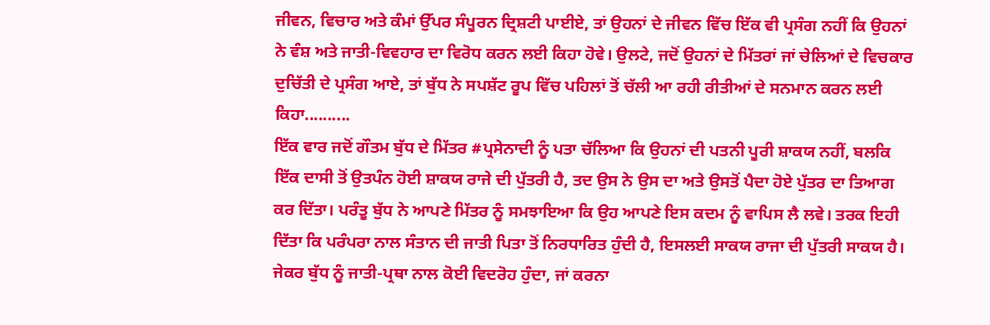ਜੀਵਨ, ਵਿਚਾਰ ਅਤੇ ਕੰਮਾਂ ਉੱਪਰ ਸੰਪੂਰਨ ਦ੍ਰਿਸ਼ਟੀ ਪਾਈਏ, ਤਾਂ ਉਹਨਾਂ ਦੇ ਜੀਵਨ ਵਿੱਚ ਇੱਕ ਵੀ ਪ੍ਰਸੰਗ ਨਹੀਂ ਕਿ ਉਹਨਾਂ ਨੇ ਵੰਸ਼ ਅਤੇ ਜਾਤੀ-ਵਿਵਹਾਰ ਦਾ ਵਿਰੋਧ ਕਰਨ ਲਈ ਕਿਹਾ ਹੋਵੇ। ਉਲਟੇ, ਜਦੋਂ ਉਹਨਾਂ ਦੇ ਮਿੱਤਰਾਂ ਜਾਂ ਚੇਲਿਆਂ ਦੇ ਵਿਚਕਾਰ ਦੁਚਿੱਤੀ ਦੇ ਪ੍ਰਸੰਗ ਆਏ, ਤਾਂ ਬੁੱਧ ਨੇ ਸਪਸ਼ੱਟ ਰੂਪ ਵਿੱਚ ਪਹਿਲਾਂ ਤੋਂ ਚੱਲੀ ਆ ਰਹੀ ਰੀਤੀਆਂ ਦੇ ਸਨਮਾਨ ਕਰਨ ਲਈ ਕਿਹਾ..........
ਇੱਕ ਵਾਰ ਜਦੋਂ ਗੌਤਮ ਬੁੱਧ ਦੇ ਮਿੱਤਰ #ਪ੍ਰਸੇਨਾਦੀ ਨੂੰ ਪਤਾ ਚੱਲਿਆ ਕਿ ਉਹਨਾਂ ਦੀ ਪਤਨੀ ਪੂਰੀ ਸ਼ਾਕਯ ਨਹੀਂ, ਬਲਕਿ ਇੱਕ ਦਾਸੀ ਤੋਂ ਉਤਪੰਨ ਹੋਈ ਸ਼ਾਕਯ ਰਾਜੇ ਦੀ ਪੁੱਤਰੀ ਹੈ, ਤਦ ਉਸ ਨੇ ਉਸ ਦਾ ਅਤੇ ਉਸਤੋਂ ਪੈਦਾ ਹੋਏ ਪੁੱਤਰ ਦਾ ਤਿਆਗ ਕਰ ਦਿੱਤਾ। ਪਰੰਤੂ ਬੁੱਧ ਨੇ ਆਪਣੇ ਮਿੱਤਰ ਨੂੰ ਸਮਝਾਇਆ ਕਿ ਉਹ ਆਪਣੇ ਇਸ ਕਦਮ ਨੂੰ ਵਾਪਿਸ ਲੈ ਲਵੇ। ਤਰਕ ਇਹੀ ਦਿੱਤਾ ਕਿ ਪਰੰਪਰਾ ਨਾਲ ਸੰਤਾਨ ਦੀ ਜਾਤੀ ਪਿਤਾ ਤੋਂ ਨਿਰਧਾਰਿਤ ਹੁੰਦੀ ਹੈ, ਇਸਲਈ ਸਾਕਯ ਰਾਜਾ ਦੀ ਪੁੱਤਰੀ ਸਾਕਯ ਹੈ। ਜੇਕਰ ਬੁੱਧ ਨੂੰ ਜਾਤੀ-ਪ੍ਰਥਾ ਨਾਲ ਕੋਈ ਵਿਦਰੋਹ ਹੁੰਦਾ, ਜਾਂ ਕਰਨਾ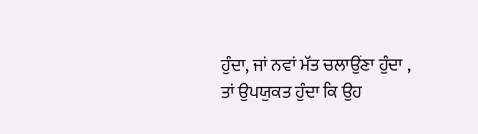ਹੁੰਦਾ, ਜਾਂ ਨਵਾਂ ਮੱਤ ਚਲਾਉਂਣਾ ਹੁੰਦਾ , ਤਾਂ ਉਪਯੁਕਤ ਹੁੰਦਾ ਕਿ ਉਹ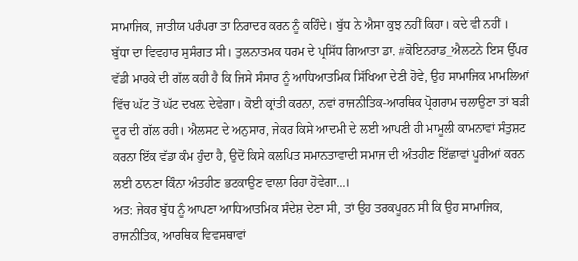ਸਾਮਾਜਿਕ, ਜਾਤੀਯ ਪਰੰਪਰਾ ਤਾ ਨਿਰਾਦਰ ਕਰਨ ਨੂੰ ਕਹਿੰਦੇ। ਬੁੱਧ ਨੇ ਐਸਾ ਕੁਝ ਨਹੀਂ ਕਿਹਾ। ਕਦੇ ਵੀ ਨਹੀਂ ।
ਬੁੱਧਾ ਦਾ ਵਿਵਹਾਰ ਸੁਸੰਗਤ ਸੀ। ਤੁਲਨਾਤਮਕ ਧਰਮ ਦੇ ਪ੍ਰਸਿੱਧ ਗਿਆਤਾ ਡਾ. #ਕੋਇਨਰਾਡ_ਐਲਟਨੇ ਇਸ ਉੱਪਰ ਵੱਡੀ ਮਾਰਕੇ ਦੀ ਗੱਲ ਕਹੀ ਹੈ ਕਿ ਜਿਸੇ ਸੰਸਾਰ ਨੂੰ ਆਧਿਆਤਮਿਕ ਸਿੱਖਿਆ ਦੇਣੀ ਹੋਵੇ, ਉਹ ਸਾਮਾਜਿਕ ਮਾਮਲਿਆਂ ਵਿੱਚ ਘੱਟ ਤੋਂ ਘੱਟ ਦਖਲ਼ ਦੇਵੇਗਾ। ਕੋਈ ਕ੍ਰਾਂਤੀ ਕਰਨਾ, ਨਵਾਂ ਰਾਜਨੀਤਿਕ-ਆਰਥਿਕ ਪ੍ਰੋਗਰਾਮ ਚਲਾਉਣਾ ਤਾਂ ਬੜੀ ਦੂਰ ਦੀ ਗੱਲ ਰਹੀ। ਐਲਸਟ ਦੇ ਅਨੁਸਾਰ, ਜੇਕਰ ਕਿਸੇ ਆਦਮੀ ਦੇ ਲਈ ਆਪਣੀ ਹੀ ਮਾਮੂਲੀ ਕਾਮਨਾਵਾਂ ਸੰਤੁਸ਼ਟ ਕਰਨਾ ਇੱਕ ਵੱਡਾ ਕੰਮ ਹੁੰਦਾ ਹੈ, ਉਦੋਂ ਕਿਸੇ ਕਲਪਿਤ ਸਮਾਨਤਾਵਾਦੀ ਸਮਾਜ ਦੀ ਅੰਤਹੀਣ ਇੱਛਾਵਾਂ ਪੂਰੀਆਂ ਕਰਨ ਲਈ ਠਾਨਣਾ ਕਿੰਨਾ ਅੰਤਹੀਣ ਭਟਕਾਉਣ ਵਾਲਾ ਰਿਹਾ ਹੋਵੇਗਾ...।
ਅਤ: ਜੇਕਰ ਬੁੱਧ ਨੂੰ ਆਪਣਾ ਆਧਿਆਤਮਿਕ ਸੰਦੇਸ਼ ਦੇਣਾ ਸੀ, ਤਾਂ ਉਹ ਤਰਕਪੂਰਨ ਸੀ ਕਿ ਉਹ ਸਾਮਾਜਿਕ, ਰਾਜਨੀਤਿਕ, ਆਰਥਿਕ ਵਿਵਸਥਾਵਾਂ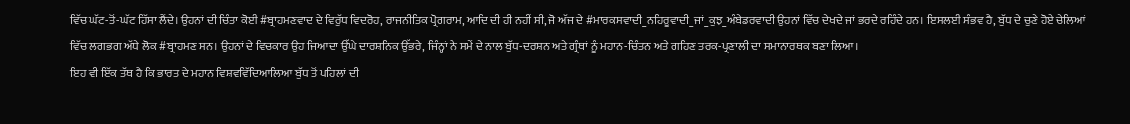ਵਿੱਚ ਘੱਟ-ਤੋਂ-ਘੱਟ ਹਿੱਸਾ ਲੈਂਦੇ। ਉਹਨਾਂ ਦੀ ਚਿੰਤਾ ਕੋਈ #ਬ੍ਰਾਹਮਣਵਾਦ ਦੇ ਵਿਰੁੱਧ ਵਿਦਰੋਹ, ਰਾਜਨੀਤਿਕ ਪ੍ਰੋਗਰਾਮ, ਆਦਿ ਦੀ ਹੀ ਨਹੀਂ ਸੀ, ਜੋ ਅੱਜ ਦੇ #ਮਾਰਕਸਵਾਦੀ_ਨਹਿਰੂਵਾਦੀ_ਜਾਂ_ਕੁਝ_ਅੰਬੇਡਰਵਾਦੀ ਉਹਨਾਂ ਵਿੱਚ ਦੇਖਦੇ ਜਾਂ ਭਰਦੇ ਰਹਿੰਦੇ ਹਨ। ਇਸਲਈ ਸੰਭਵ ਹੈ, ਬੁੱਧ ਦੇ ਚੁਣੇ ਹੋਏ ਚੇਲਿਆਂ ਵਿੱਚ ਲਗਭਗ ਅੱਧੇ ਲੋਕ #ਬ੍ਰਾਹਮਣ ਸਨ। ਉਹਨਾਂ ਦੇ ਵਿਚਕਾਰ ਉਹ ਜਿਆਦਾ ਉੱਘੇ ਦਾਰਸ਼ਨਿਕ ਉੱਭਰੇ, ਜਿੰਨ੍ਹਾਂ ਨੇ ਸਮੇਂ ਦੇ ਨਾਲ ਬੁੱਧ-ਦਰਸ਼ਨ ਅਤੇ ਗ੍ਰੰਥਾਂ ਨੂੰ ਮਹਾਨ-ਚਿੰਤਨ ਅਤੇ ਗਹਿਣ ਤਰਕ-ਪ੍ਰਣਾਲੀ ਦਾ ਸਮਾਨਾਰਥਕ ਬਣਾ ਲਿਆ।
ਇਹ ਵੀ ਇੱਕ ਤੱਥ ਹੈ ਕਿ ਭਾਰਤ ਦੇ ਮਹਾਨ ਵਿਸ਼ਵਵਿੱਦਿਆਲਿਆ ਬੁੱਧ ਤੋਂ ਪਹਿਲਾਂ ਦੀ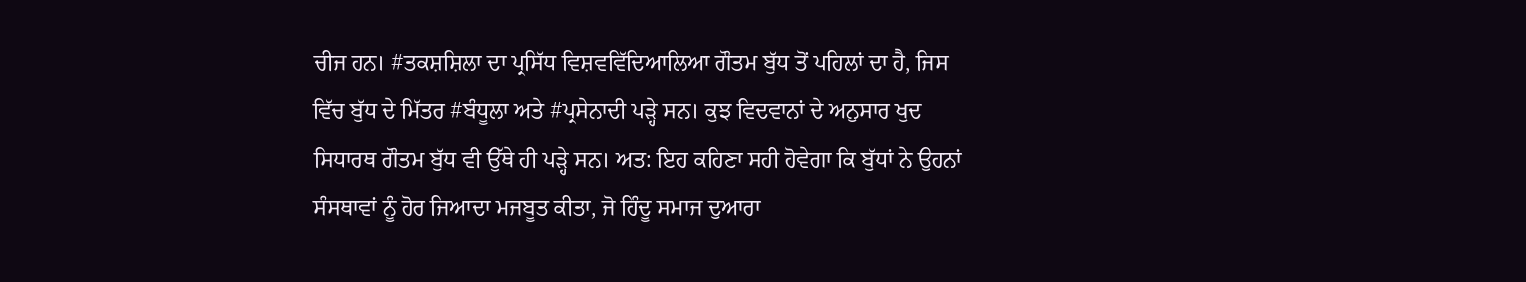ਚੀਜ ਹਨ। #ਤਕਸ਼ਸ਼ਿਲਾ ਦਾ ਪ੍ਰਸਿੱਧ ਵਿਸ਼ਵਵਿੱਦਿਆਲਿਆ ਗੌਤਮ ਬੁੱਧ ਤੋਂ ਪਹਿਲਾਂ ਦਾ ਹੈ, ਜਿਸ ਵਿੱਚ ਬੁੱਧ ਦੇ ਮਿੱਤਰ #ਬੰਧੂਲਾ ਅਤੇ #ਪ੍ਰਸੇਨਾਦੀ ਪੜ੍ਹੇ ਸਨ। ਕੁਝ ਵਿਦਵਾਨਾਂ ਦੇ ਅਨੁਸਾਰ ਖੁਦ ਸਿਧਾਰਥ ਗੌਤਮ ਬੁੱਧ ਵੀ ਉੱਥੇ ਹੀ ਪੜ੍ਹੇ ਸਨ। ਅਤ: ਇਹ ਕਹਿਣਾ ਸਹੀ ਹੋਵੇਗਾ ਕਿ ਬੁੱਧਾਂ ਨੇ ਉਹਨਾਂ ਸੰਸਥਾਵਾਂ ਨੂੰ ਹੋਰ ਜਿਆਦਾ ਮਜਬੂਤ ਕੀਤਾ, ਜੋ ਹਿੰਦੂ ਸਮਾਜ ਦੁਆਰਾ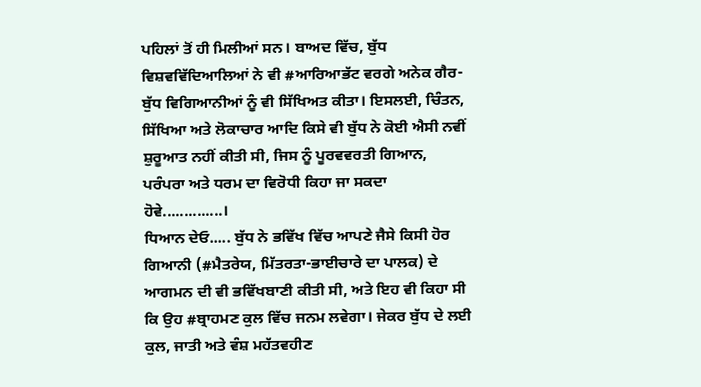ਪਹਿਲਾਂ ਤੋਂ ਹੀ ਮਿਲੀਆਂ ਸਨ। ਬਾਅਦ ਵਿੱਚ, ਬੁੱਧ ਵਿਸ਼ਵਵਿੱਦਿਆਲਿਆਂ ਨੇ ਵੀ #ਆਰਿਆਭੱਟ ਵਰਗੇ ਅਨੇਕ ਗੈਰ-ਬੁੱਧ ਵਿਗਿਆਨੀਆਂ ਨੂੰ ਵੀ ਸਿੱਖਿਅਤ ਕੀਤਾ। ਇਸਲਈ, ਚਿੰਤਨ, ਸਿੱਖਿਆ ਅਤੇ ਲੋਕਾਚਾਰ ਆਦਿ ਕਿਸੇ ਵੀ ਬੁੱਧ ਨੇ ਕੋਈ ਐਸੀ ਨਵੀਂ ਸ਼ੁਰੂਆਤ ਨਹੀਂ ਕੀਤੀ ਸੀ, ਜਿਸ ਨੂੰ ਪੂਰਵਵਰਤੀ ਗਿਆਨ, ਪਰੰਪਰਾ ਅਤੇ ਧਰਮ ਦਾ ਵਿਰੋਧੀ ਕਿਹਾ ਜਾ ਸਕਦਾ ਹੋਵੇ..............।
ਧਿਆਨ ਦੇਓ..... ਬੁੱਧ ਨੇ ਭਵਿੱਖ ਵਿੱਚ ਆਪਣੇ ਜੈਸੇ ਕਿਸੀ ਹੋਰ ਗਿਆਨੀ (#ਮੈਤਰੇਯ, ਮਿੱਤਰਤਾ-ਭਾਈਚਾਰੇ ਦਾ ਪਾਲਕ) ਦੇ ਆਗਮਨ ਦੀ ਵੀ ਭਵਿੱਖਬਾਣੀ ਕੀਤੀ ਸੀ, ਅਤੇ ਇਹ ਵੀ ਕਿਹਾ ਸੀ ਕਿ ਉਹ #ਬ੍ਰਾਹਮਣ ਕੁਲ ਵਿੱਚ ਜਨਮ ਲਵੇਗਾ। ਜੇਕਰ ਬੁੱਧ ਦੇ ਲਈ ਕੁਲ, ਜਾਤੀ ਅਤੇ ਵੰਸ਼ ਮਹੱਤਵਹੀਣ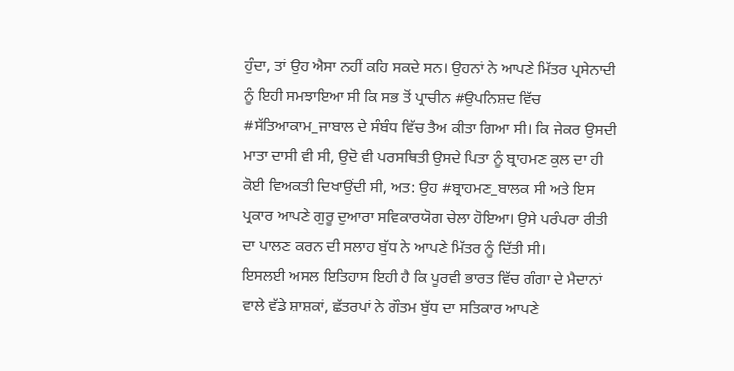ਹੁੰਦਾ, ਤਾਂ ਉਹ ਐਸਾ ਨਹੀਂ ਕਹਿ ਸਕਦੇ ਸਨ। ਉਹਨਾਂ ਨੇ ਆਪਣੇ ਮਿੱਤਰ ਪ੍ਰਸੇਨਾਦੀ ਨੂੰ ਇਹੀ ਸਮਝਾਇਆ ਸੀ ਕਿ ਸਭ ਤੋਂ ਪ੍ਰਾਚੀਨ #ਉਪਨਿਸ਼ਦ ਵਿੱਚ #ਸੱਤਿਆਕਾਮ_ਜਾਬਾਲ ਦੇ ਸੰਬੰਧ ਵਿੱਚ ਤੈਅ ਕੀਤਾ ਗਿਆ ਸੀ। ਕਿ ਜੇਕਰ ਉਸਦੀ ਮਾਤਾ ਦਾਸੀ ਵੀ ਸੀ, ਉਦੋ ਵੀ ਪਰਸਥਿਤੀ ਉਸਦੇ ਪਿਤਾ ਨੂੰ ਬ੍ਰਾਹਮਣ ਕੁਲ ਦਾ ਹੀ ਕੋਈ ਵਿਅਕਤੀ ਦਿਖਾਉਂਦੀ ਸੀ, ਅਤ: ਉਹ #ਬ੍ਰਾਹਮਣ_ਬਾਲਕ ਸੀ ਅਤੇ ਇਸ ਪ੍ਰਕਾਰ ਆਪਣੇ ਗੁਰੂ ਦੁਆਰਾ ਸਵਿਕਾਰਯੋਗ ਚੇਲਾ ਹੋਇਆ। ਉਸੇ ਪਰੰਪਰਾ ਰੀਤੀ ਦਾ ਪਾਲਣ ਕਰਨ ਦੀ ਸਲਾਹ ਬੁੱਧ ਨੇ ਆਪਣੇ ਮਿੱਤਰ ਨੂੰ ਦਿੱਤੀ ਸੀ।
ਇਸਲਈ ਅਸਲ ਇਤਿਹਾਸ ਇਹੀ ਹੈ ਕਿ ਪੂਰਵੀ ਭਾਰਤ ਵਿੱਚ ਗੰਗਾ ਦੇ ਮੈਦਾਨਾਂ ਵਾਲੇ ਵੱਡੇ ਸ਼ਾਸ਼ਕਾਂ, ਛੱਤਰਪਾਂ ਨੇ ਗੌਤਮ ਬੁੱਧ ਦਾ ਸਤਿਕਾਰ ਆਪਣੇ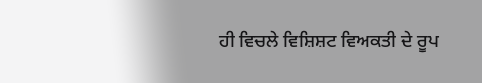ਹੀ ਵਿਚਲੇ ਵਿਸ਼ਿਸ਼ਟ ਵਿਅਕਤੀ ਦੇ ਰੂਪ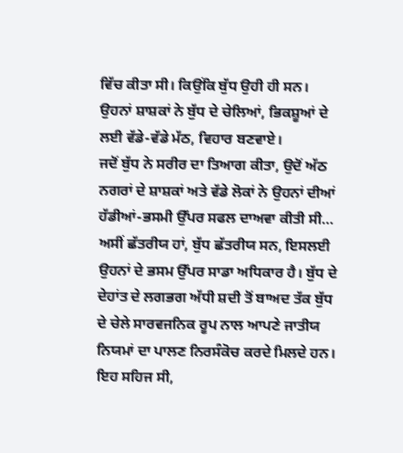ਵਿੱਚ ਕੀਤਾ ਸੀ। ਕਿਉਂਕਿ ਬੁੱਧ ਉਹੀ ਹੀ ਸਨ। ਉਹਨਾਂ ਸ਼ਾਸ਼ਕਾਂ ਨੇ ਬੁੱਧ ਦੇ ਚੇਲਿਆਂ, ਭਿਕਸ਼ੂਆਂ ਦੇ ਲਈ ਵੱਡੇ-ਵੱਡੇ ਮੱਠ, ਵਿਹਾਰ ਬਣਵਾਏ।
ਜਦੋਂ ਬੁੱਧ ਨੇ ਸਰੀਰ ਦਾ ਤਿਆਗ ਕੀਤਾ, ਉਦੋਂ ਅੱਠ ਨਗਰਾਂ ਦੇ ਸ਼ਾਸ਼ਕਾਂ ਅਤੇ ਵੱਡੇ ਲੋਕਾਂ ਨੇ ਉਹਨਾਂ ਦੀਆਂ ਹੱਡੀਆਂ-ਭਸਮੀ ਉੱਪਰ ਸਫਲ ਦਾਅਵਾ ਕੀਤੀ ਸੀ... ਅਸੀਂ ਛੱਤਰੀਯ ਹਾਂ, ਬੁੱਧ ਛੱਤਰੀਯ ਸਨ, ਇਸਲਈ ਉਹਨਾਂ ਦੇ ਭਸਮ ਉੱਪਰ ਸਾਡਾ ਅਧਿਕਾਰ ਹੈ। ਬੁੱਧ ਦੇ ਦੇਹਾਂਤ ਦੇ ਲਗਭਗ ਅੱਧੀ ਸ਼ਦੀ ਤੋਂ ਬਾਅਦ ਤੱਕ ਬੁੱਧ ਦੇ ਚੇਲੇ ਸਾਰਵਜਨਿਕ ਰੂਪ ਨਾਲ ਆਪਣੇ ਜਾਤੀਯ ਨਿਯਮਾਂ ਦਾ ਪਾਲਣ ਨਿਰਸੰਕੋਚ ਕਰਦੇ ਮਿਲਦੇ ਹਨ। ਇਹ ਸਹਿਜ ਸੀ,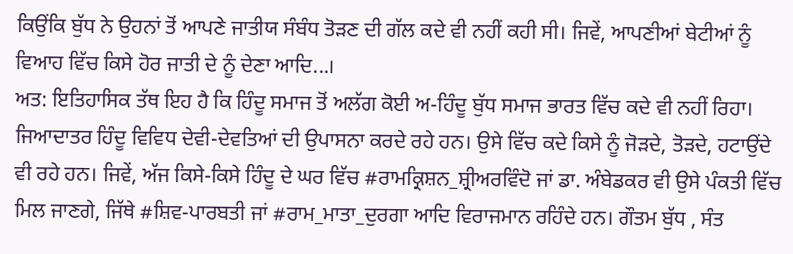ਕਿਉਂਕਿ ਬੁੱਧ ਨੇ ਉਹਨਾਂ ਤੋਂ ਆਪਣੇ ਜਾਤੀਯ ਸੰਬੰਧ ਤੋੜਣ ਦੀ ਗੱਲ ਕਦੇ ਵੀ ਨਹੀਂ ਕਹੀ ਸੀ। ਜਿਵੇਂ, ਆਪਣੀਆਂ ਬੇਟੀਆਂ ਨੂੰ ਵਿਆਹ ਵਿੱਚ ਕਿਸੇ ਹੋਰ ਜਾਤੀ ਦੇ ਨੂੰ ਦੇਣਾ ਆਦਿ...।
ਅਤ: ਇਤਿਹਾਸਿਕ ਤੱਥ ਇਹ ਹੈ ਕਿ ਹਿੰਦੂ ਸਮਾਜ ਤੋਂ ਅਲੱਗ ਕੋਈ ਅ-ਹਿੰਦੂ ਬੁੱਧ ਸਮਾਜ ਭਾਰਤ ਵਿੱਚ ਕਦੇ ਵੀ ਨਹੀਂ ਰਿਹਾ। ਜਿਆਦਾਤਰ ਹਿੰਦੂ ਵਿਵਿਧ ਦੇਵੀ-ਦੇਵਤਿਆਂ ਦੀ ਉਪਾਸਨਾ ਕਰਦੇ ਰਹੇ ਹਨ। ਉਸੇ ਵਿੱਚ ਕਦੇ ਕਿਸੇ ਨੂੰ ਜੋੜਦੇ, ਤੋੜਦੇ, ਹਟਾਉਂਦੇ ਵੀ ਰਹੇ ਹਨ। ਜਿਵੇਂ, ਅੱਜ ਕਿਸੇ-ਕਿਸੇ ਹਿੰਦੂ ਦੇ ਘਰ ਵਿੱਚ #ਰਾਮਕ੍ਰਿਸ਼ਨ_ਸ਼੍ਰੀਅਰਵਿੰਦੋ ਜਾਂ ਡਾ. ਅੰਬੇਡਕਰ ਵੀ ਉਸੇ ਪੰਕਤੀ ਵਿੱਚ ਮਿਲ ਜਾਣਗੇ, ਜਿੱਥੇ #ਸ਼ਿਵ-ਪਾਰਬਤੀ ਜਾਂ #ਰਾਮ_ਮਾਤਾ_ਦੁਰਗਾ ਆਦਿ ਵਿਰਾਜਮਾਨ ਰਹਿੰਦੇ ਹਨ। ਗੌਤਮ ਬੁੱਧ , ਸੰਤ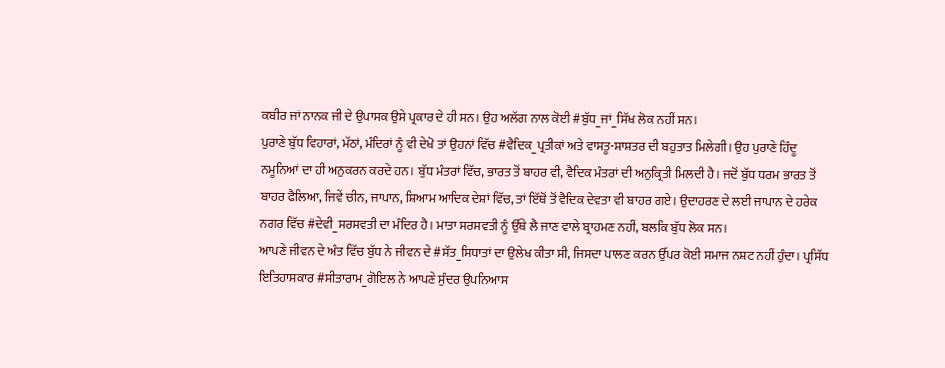ਕਬੀਰ ਜਾਂ ਨਾਨਕ ਜੀ ਦੇ ਉਪਾਸਕ ਉਸੇ ਪ੍ਰਕਾਰ ਦੇ ਹੀ ਸਨ। ਉਹ ਅਲੱਗ ਨਾਲ ਕੋਈ #ਬੁੱਧ_ਜਾਂ_ਸਿੱਖ ਲੋਕ ਨਹੀਂ ਸਨ।
ਪੁਰਾਣੇ ਬੁੱਧ ਵਿਹਾਰਾਂ, ਮੱਠਾਂ, ਮੰਦਿਰਾਂ ਨੂੰ ਵੀ ਦੇਖੋ ਤਾਂ ਉਹਨਾਂ ਵਿੱਚ #ਵੈਦਿਕ_ਪ੍ਰਤੀਕਾਂ ਅਤੇ ਵਾਸਤੂ-ਸ਼ਾਸ਼ਤਰ ਦੀ ਬਹੁਤਾਤ ਮਿਲੇਗੀ। ਉਹ ਪੁਰਾਣੇ ਹਿੰਦੂ ਨਮੂਨਿਆਂ ਦਾ ਹੀ ਅਨੁਕਰਨ ਕਰਦੇ ਹਨ। ਬੁੱਧ ਮੰਤਰਾਂ ਵਿੱਚ, ਭਾਰਤ ਤੋਂ ਬਾਹਰ ਵੀ, ਵੈਦਿਕ ਮੰਤਰਾਂ ਦੀ ਅਨੁਕ੍ਰਿਤੀ ਮਿਲਦੀ ਹੈ। ਜਦੋਂ ਬੁੱਧ ਧਰਮ ਭਾਰਤ ਤੋਂ ਬਾਹਰ ਫੈਲਿਆ, ਜਿਵੇਂ ਚੀਨ, ਜਾਪਾਨ, ਸ਼ਿਆਮ ਆਦਿਕ ਦੇਸ਼ਾਂ ਵਿੱਚ, ਤਾਂ ਇੱਥੋਂ ਤੋਂ ਵੈਦਿਕ ਦੇਵਤਾ ਵੀ ਬਾਹਰ ਗਏ। ਉਦਾਹਰਣ ਦੇ ਲਈ ਜਾਪਾਨ ਦੇ ਹਰੇਕ ਨਗਰ ਵਿੱਚ #ਦੇਵੀ_ਸਰਸਵਤੀ ਦਾ ਮੰਦਿਰ ਹੈ। ਮਾਤਾ ਸਰਸਵਤੀ ਨੂੰ ਉੱਥੇ ਲੈ ਜਾਣ ਵਾਲੇ ਬ੍ਰਾਹਮਣ ਨਹੀਂ, ਬਲਕਿ ਬੁੱਧ ਲੋਕ ਸਨ।
ਆਪਣੇ ਜੀਵਨ ਦੇ ਅੰਤ ਵਿੱਚ ਬੁੱਧ ਨੇ ਜੀਵਨ ਦੇ #ਸੱਤ_ਸਿਧਾਤਾਂ ਦਾ ਉਲੇਖ ਕੀਤਾ ਸੀ, ਜਿਸਦਾ ਪਾਲਣ ਕਰਨ ਉੱਪਰ ਕੋਈ ਸਮਾਜ ਨਸ਼ਟ ਨਹੀਂ ਹੁੰਦਾ। ਪ੍ਰਸਿੱਧ ਇਤਿਹਾਸਕਾਰ #ਸੀਤਾਰਾਮ_ਗੋਇਲ ਨੇ ਆਪਣੇ ਸੁੰਦਰ ਉਪਨਿਆਸ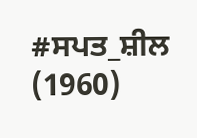#ਸਪਤ_ਸ਼ੀਲ (1960)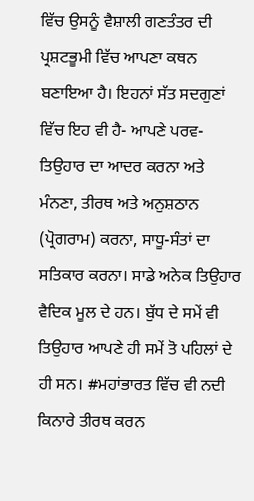ਵਿੱਚ ਉਸਨੂੰ ਵੈਸ਼ਾਲੀ ਗਣਤੰਤਰ ਦੀ ਪ੍ਰਸ਼ਟਭੂਮੀ ਵਿੱਚ ਆਪਣਾ ਕਥਨ ਬਣਾਇਆ ਹੈ। ਇਹਨਾਂ ਸੱਤ ਸਦਗੁਣਾਂ ਵਿੱਚ ਇਹ ਵੀ ਹੈ- ਆਪਣੇ ਪਰਵ-ਤਿਉਹਾਰ ਦਾ ਆਦਰ ਕਰਨਾ ਅਤੇ ਮੰਨਣਾ, ਤੀਰਥ ਅਤੇ ਅਨੁਸ਼ਠਾਨ (ਪ੍ਰੋਗਰਾਮ) ਕਰਨਾ, ਸਾਧੂ-ਸੰਤਾਂ ਦਾ ਸਤਿਕਾਰ ਕਰਨਾ। ਸਾਡੇ ਅਨੇਕ ਤਿਉਹਾਰ ਵੈਦਿਕ ਮੂਲ ਦੇ ਹਨ। ਬੁੱਧ ਦੇ ਸਮੇਂ ਵੀ ਤਿਉਹਾਰ ਆਪਣੇ ਹੀ ਸਮੇਂ ਤੋ ਪਹਿਲਾਂ ਦੇ ਹੀ ਸਨ। #ਮਹਾਂਭਾਰਤ ਵਿੱਚ ਵੀ ਨਦੀ ਕਿਨਾਰੇ ਤੀਰਥ ਕਰਨ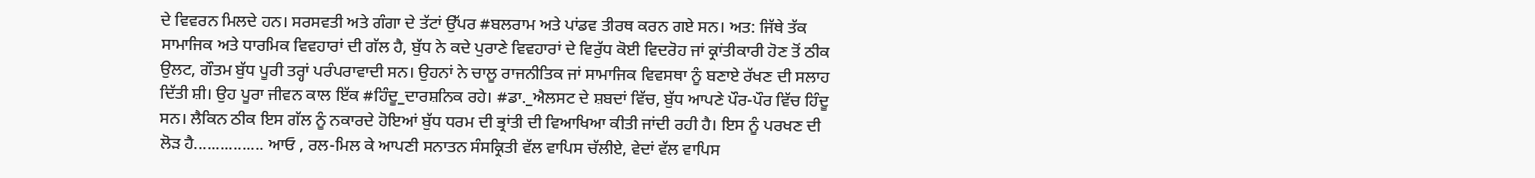ਦੇ ਵਿਵਰਨ ਮਿਲਦੇ ਹਨ। ਸਰਸਵਤੀ ਅਤੇ ਗੰਗਾ ਦੇ ਤੱਟਾਂ ਉੱਪਰ #ਬਲਰਾਮ ਅਤੇ ਪਾਂਡਵ ਤੀਰਥ ਕਰਨ ਗਏ ਸਨ। ਅਤ: ਜਿੱਥੇ ਤੱਕ ਸਾਮਾਜਿਕ ਅਤੇ ਧਾਰਮਿਕ ਵਿਵਹਾਰਾਂ ਦੀ ਗੱਲ ਹੈ, ਬੁੱਧ ਨੇ ਕਦੇ ਪੁਰਾਣੇ ਵਿਵਹਾਰਾਂ ਦੇ ਵਿਰੁੱਧ ਕੋਈ ਵਿਦਰੋਹ ਜਾਂ ਕ੍ਰਾਂਤੀਕਾਰੀ ਹੋਣ ਤੋਂ ਠੀਕ ਉਲਟ, ਗੌਤਮ ਬੁੱਧ ਪੂਰੀ ਤਰ੍ਹਾਂ ਪਰੰਪਰਾਵਾਦੀ ਸਨ। ਉਹਨਾਂ ਨੇ ਚਾਲੂ ਰਾਜਨੀਤਿਕ ਜਾਂ ਸਾਮਾਜਿਕ ਵਿਵਸਥਾ ਨੂੰ ਬਣਾਏ ਰੱਖਣ ਦੀ ਸਲਾਹ ਦਿੱਤੀ ਸ਼ੀ। ਉਹ ਪੂਰਾ ਜੀਵਨ ਕਾਲ ਇੱਕ #ਹਿੰਦੂ_ਦਾਰਸ਼ਨਿਕ ਰਹੇ। #ਡਾ._ਐਲਸਟ ਦੇ ਸ਼ਬਦਾਂ ਵਿੱਚ, ਬੁੱਧ ਆਪਣੇ ਪੌਰ-ਪੌਰ ਵਿੱਚ ਹਿੰਦੂ ਸਨ। ਲੈਕਿਨ ਠੀਕ ਇਸ ਗੱਲ ਨੂੰ ਨਕਾਰਦੇ ਹੋਇਆਂ ਬੁੱਧ ਧਰਮ ਦੀ ਭ੍ਰਾਂਤੀ ਦੀ ਵਿਆਖਿਆ ਕੀਤੀ ਜਾਂਦੀ ਰਹੀ ਹੈ। ਇਸ ਨੂੰ ਪਰਖਣ ਦੀ ਲੋੜ ਹੈ................ ਆਓ , ਰਲ-ਮਿਲ ਕੇ ਆਪਣੀ ਸਨਾਤਨ ਸੰਸਕ੍ਰਿਤੀ ਵੱਲ ਵਾਪਿਸ ਚੱਲੀਏ, ਵੇਦਾਂ ਵੱਲ ਵਾਪਿਸ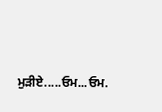ਮੁੜੀਏ.....ਓਮ...ਓਮ.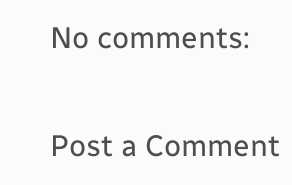No comments:

Post a Comment